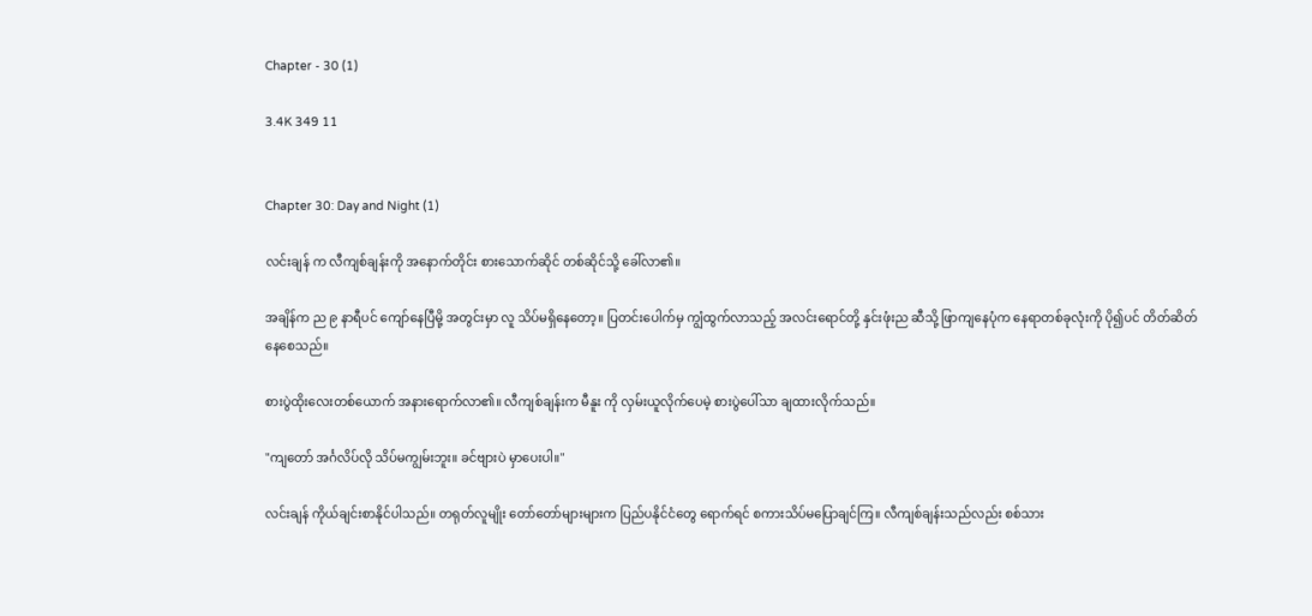Chapter - 30 (1)

3.4K 349 11


Chapter 30: Day and Night (1)

လင်းချန် က လီကျစ်ချန်းကို အနောက်တိုင်း စားသောက်ဆိုင် တစ်ဆိုင်သို့ ခေါ်လာ၏။

အချိန်က ည ၉ နာရီပင် ကျော်နေပြီမို့ အတွင်းမှာ လူ သိပ်မရှိနေတော့။ ပြတင်းပေါက်မှ ကျွံထွက်လာသည့် အလင်းရောင်တို့ နှင်းဖုံးည ဆီသို့ ဖြာကျနေပုံက နေရာတစ်ခုလုံးကို ပို၍ပင် တိတ်ဆိတ်နေစေသည်။

စားပွဲထိုးလေးတစ်ယောက် အနားရောက်လာ၏။ လီကျစ်ချန်းက မီနူး ကို လှမ်းယူလိုက်ပေမဲ့ စားပွဲပေါ်သာ ချထားလိုက်သည်။

"ကျတော် အင်္ဂလိပ်လို သိပ်မကျွမ်းဘူး။ ခင်ဗျားပဲ မှာပေးပါ။"

လင်းချန် ကိုယ်ချင်းစာနိုင်ပါသည်။ တရုတ်လူမျိုး တော်တော်များများက ပြည်ပနိုင်ငံတွေ ရောက်ရင် စကားသိပ်မပြောချင်ကြ။ လီကျစ်ချန်းသည်လည်း စစ်သား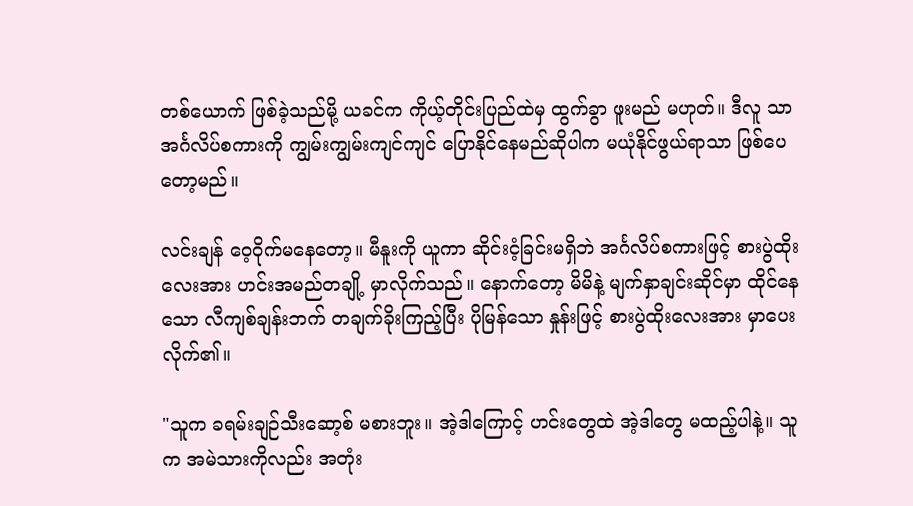တစ်ယောက် ဖြစ်ခဲ့သည်မို့ ယခင်က ကိုယ့်တိုင်းပြည်ထဲမှ ထွက်ခွာ ဖူးမည် မဟုတ်။ ဒီလူ သာ အင်္ဂလိပ်စကားကို ကျွမ်းကျွမ်းကျင်ကျင် ပြောနိုင်နေမည်ဆိုပါက မယုံနိုင်ဖွယ်ရာသာ ဖြစ်ပေတော့မည်။

လင်းချန် ဝေ့ဝိုက်မနေတော့။ မီနူးကို ယူကာ ဆိုင်းငံ့ခြင်းမရှိဘဲ အင်္ဂလိပ်စကားဖြင့် စားပွဲထိုးလေးအား ဟင်းအမည်တချို့ မှာလိုက်သည်။ နောက်တော့ မိမိနဲ့ မျက်နှာချင်းဆိုင်မှာ ထိုင်နေသော လီကျစ်ချန်းဘက် တချက်ခိုးကြည့်ပြီး ပိုမြန်သော နှုန်းဖြင့် စားပွဲထိုးလေးအား မှာပေးလိုက်၏။

"သူက ခရမ်းချဉ်သီးဆော့စ် မစားဘူး။ အဲ့ဒါကြောင့် ဟင်းတွေထဲ အဲ့ဒါတွေ မထည့်ပါနဲ့။ သူက အမဲသားကိုလည်း အတုံး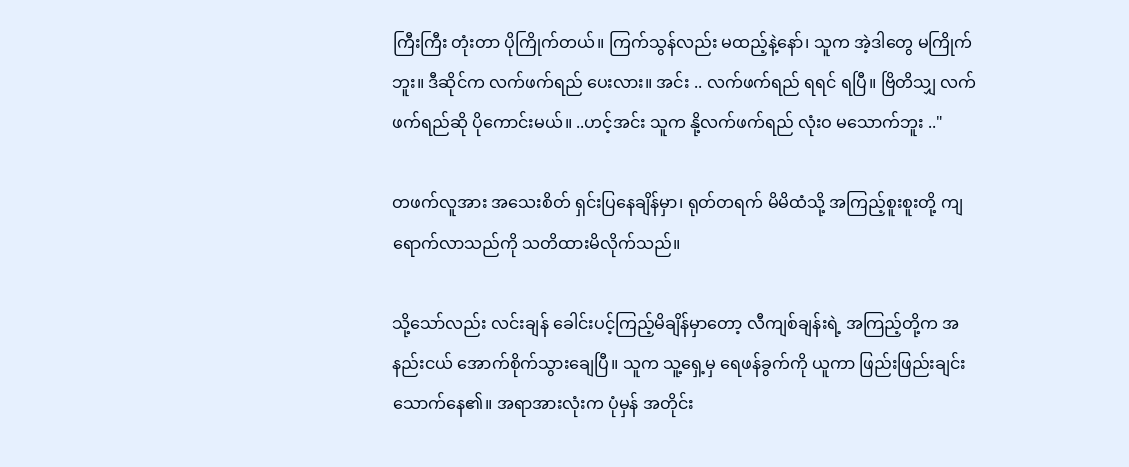ကြီးကြီး တုံးတာ ပိုကြိုက်တယ်။ ကြက်သွန်လည်း မထည့်နဲ့နော်၊ သူက အဲ့ဒါတွေ မကြိုက်ဘူး။ ဒီဆိုင်က လက်ဖက်ရည် ပေးလား။ အင်း .. လက်ဖက်ရည် ရရင် ရပြီ။ ဗြိတိသျှ လက်ဖက်ရည်ဆို ပိုကောင်းမယ်။ ..ဟင့်အင်း သူက နို့လက်ဖက်ရည် လုံးဝ မသောက်ဘူး .."

တဖက်လူအား အသေးစိတ် ရှင်းပြနေချိန်မှာ၊ ရုတ်တရက် မိမိထံသို့ အကြည့်စူးစူးတို့ ကျရောက်လာသည်ကို သတိထားမိလိုက်သည်။

သို့သော်လည်း လင်းချန် ခေါင်းပင့်ကြည့်မိချိန်မှာတော့ လီကျစ်ချန်းရဲ့ အကြည့်တို့က အနည်းငယ် အောက်စိုက်သွားချေပြီ။ သူက သူ့ရှေ့မှ ရေဖန်ခွက်ကို ယူကာ ဖြည်းဖြည်းချင်း သောက်နေ၏။ အရာအားလုံးက ပုံမှန် အတိုင်း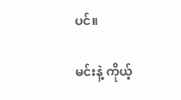ပင်။

မင်းနဲ့ ကိုယ့်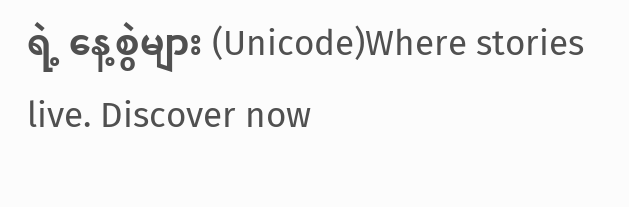ရဲ့ နေ့စွဲများ (Unicode)Where stories live. Discover now